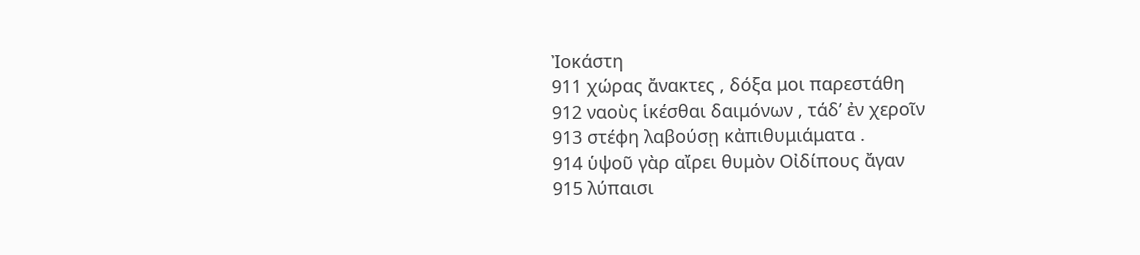Ἰοκάστη
911 χώρας ἄνακτες , δόξα μοι παρεστάθη
912 ναοὺς ἱκέσθαι δαιμόνων , τάδ’ ἐν χεροῖν
913 στέφη λαβούσῃ κἀπιθυμιάματα .
914 ὑψοῦ γὰρ αἴρει θυμὸν Οἰδίπους ἄγαν
915 λύπαισι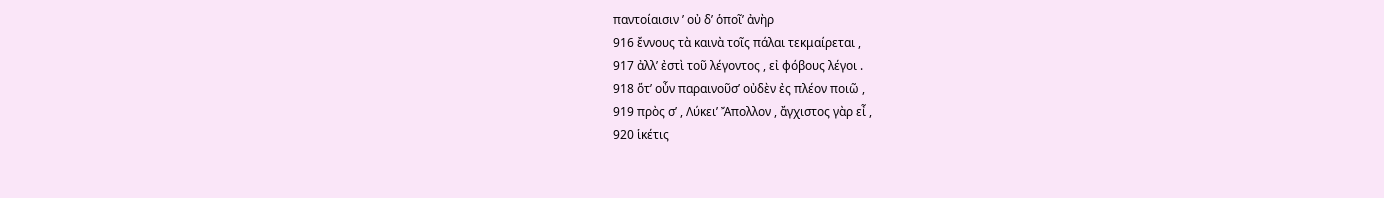παντοίαισιν ʹ οὐ δ’ ὁποῖ’ ἀνὴρ
916 ἔννους τὰ καινὰ τοῖς πάλαι τεκμαίρεται ,
917 ἀλλ’ ἐστὶ τοῦ λέγοντος , εἰ φόβους λέγοι .
918 ὅτ’ οὖν παραινοῦσ’ οὐδὲν ἐς πλέον ποιῶ ,
919 πρὸς σ’ , Λύκει’ Ἄπολλον , ἄγχιστος γὰρ εἶ ,
920 ἱκέτις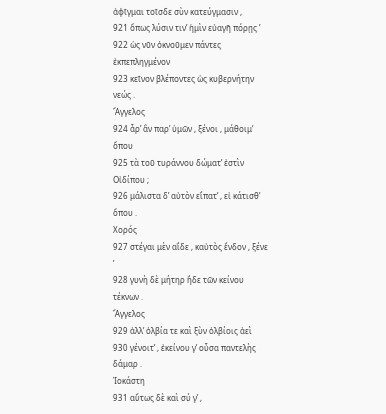ἀφῖγμαι τοῖσδε σὺν κατεύγμασιν ,
921 ὅπως λύσιν τιν’ ἡμὶν εὐαγῆ πόρῃς ʹ
922 ὡς νῦν ὀκνοῦμεν πάντες ἐκπεπληγμένον
923 κεῖνον βλέποντες ὡς κυβερνήτην νεώς .
Ἄγγελος
924 ἆρ’ ἂν παρ’ ὑμῶν , ξένοι , μάθοιμ’ ὅπου
925 τὰ τοῦ τυράννου δώματ’ ἐστὶν Οἰδίπου ;
926 μάλιστα δ’ αὐτὸν εἴπατ’ , εἰ κάτισθ’ ὅπου .
Χορός
927 στέγαι μὲν αἵδε , καὐτὸς ἔνδον , ξένε ʹ
928 γυνὴ δὲ μήτηρ ἥδε τῶν κείνου τέκνων .
Ἄγγελος
929 ἀλλ’ ὀλβία τε καὶ ξὺν ὀλβίοις ἀεὶ
930 γένοιτ’ , ἐκείνου γ’ οὖσα παντελὴς δάμαρ .
Ἰοκάστη
931 αὔτως δὲ καὶ σύ γ’ ,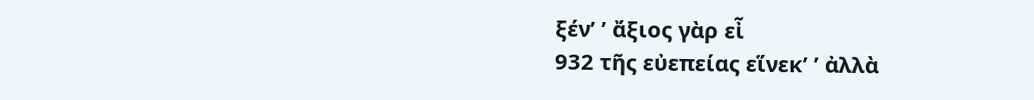ξέν’ ʹ ἄξιος γὰρ εἶ
932 τῆς εὐεπείας εἵνεκ’ ʹ ἀλλὰ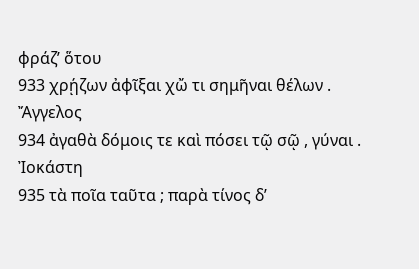φράζ’ ὅτου
933 χρῄζων ἀφῖξαι χὤ τι σημῆναι θέλων .
Ἄγγελος
934 ἀγαθὰ δόμοις τε καὶ πόσει τῷ σῷ , γύναι .
Ἰοκάστη
935 τὰ ποῖα ταῦτα ; παρὰ τίνος δ’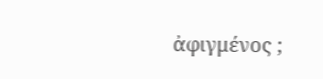ἀφιγμένος ;